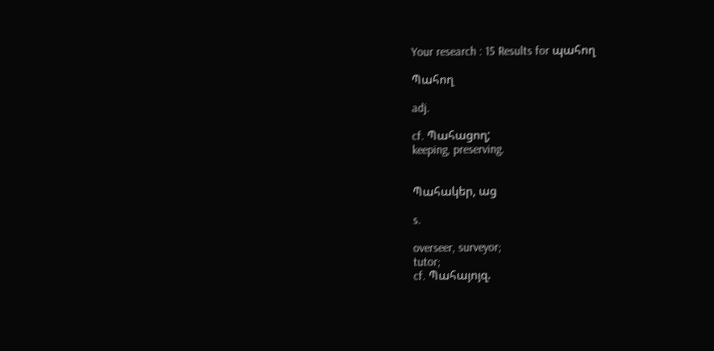Your research : 15 Results for պահող

Պահող

adj.

cf. Պահացող;
keeping, preserving.


Պահակեր, աց

s.

overseer, surveyor;
tutor;
cf. Պահայոյզ.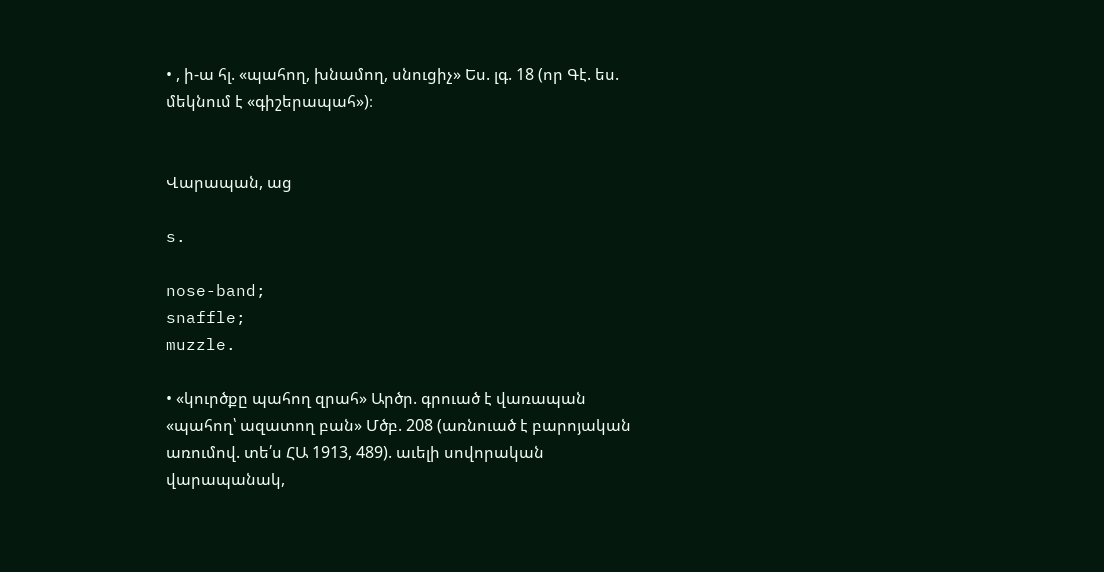• , ի-ա հլ. «պահող, խնամող, սնուցիչ» Ես. լգ. 18 (որ Գէ. ես. մեկնում է «գիշերապահ»)։


Վարապան, աց

s.

nose-band;
snaffle;
muzzle.

• «կուրծքը պահող զրահ» Արծր. գրուած է վառապան «պահող՝ ազատող բան» Մծբ. 208 (առնուած է բարոյական առումով. տե՛ս ՀԱ 1913, 489). աւելի սովորական վարապանակ,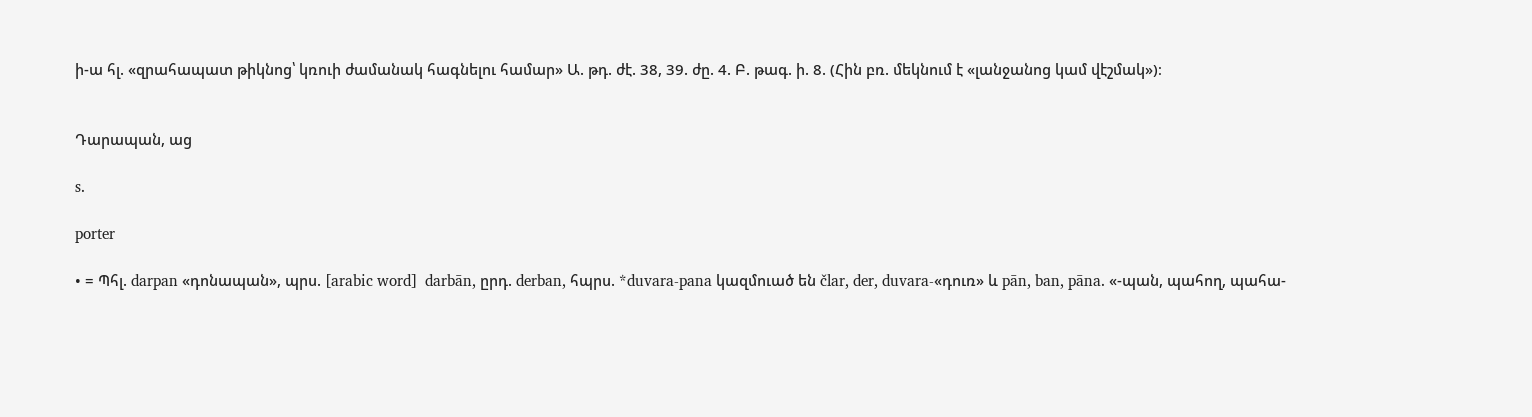ի-ա հլ. «զրահապատ թիկնոց՝ կռուի ժամանակ հագնելու համար» Ա. թդ. ժէ. 38, 39. ժը. 4. Բ. թագ. ի. 8. (Հին բռ. մեկնում է «լանջանոց կամ վէշմակ»)։


Դարապան, աց

s.

porter

• = Պհլ. darpan «դոնապան», պրս. [arabic word]  darbān, ըրդ. derban, հպրս. *duvara-pana կազմուած են člar, der, duvara-«դուռ» և pān, ban, pāna. «-պան, պահող, պահա-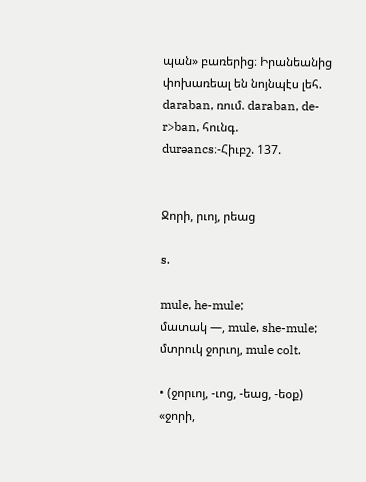պան» բառերից։ Իրանեանից փոխառեալ են նոյնպէս լեհ. daraban, ռում. daraban, de-r>ban, հունգ. durəancs։-Հիւբշ. 137.


Ջորի, րւոյ, րեաց

s.

mule, he-mule;
մատակ —, mule, she-mule;
մտրուկ ջորւոյ, mule colt.

• (ջորւոյ, -ւոց, -եաց, -եօք) «ջորի,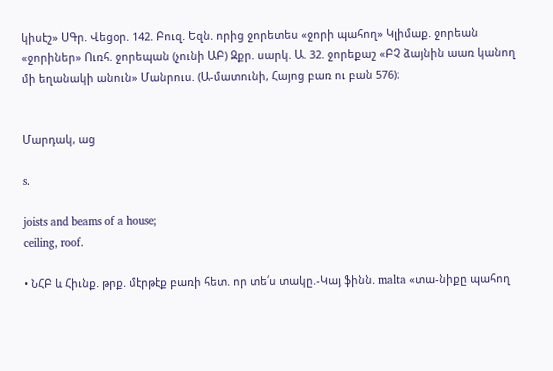կիսէշ» ՍԳր. Վեցօր. 142. Բուզ. Եզն. որից ջորետես «ջորի պահող» Կլիմաք. ջորեան «ջորիներ» Ուռհ. ջորեպան (չունի ԱԲ) Զքր. սարկ. Ա. 32. ջորեքաշ «ԲՉ ձայնին աառ կանող մի եղանակի անուն» Մանրուս. (Ա-մատունի, Հայոց բառ ու բան 576)։


Մարդակ, աց

s.

joists and beams of a house;
ceiling, roof.

• ՆՀԲ և Հիւնք. թրք. մէրթէք բառի հետ. որ տե՛ս տակը.-Կայ ֆինն. malta «տա-նիքը պահող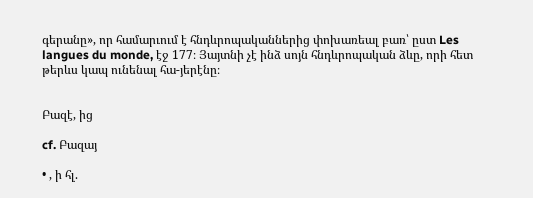գերանը», որ համարւում է հնդևրոպականներից փոխառեալ բառ՝ ըստ Les langues du monde, էջ 177։ Յայտնի չէ ինձ սոյն հնդևրոպական ձևը, որի հետ թերևս կապ ունենալ հա-յերէնը։


Բազէ, ից

cf. Բազայ

• , ի հլ.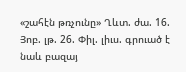«շահէն թռչունը» Ղևտ. ժա. 16. Յոբ. լթ. 26. Փիլ. լիւս. գրուած է նաև բազայ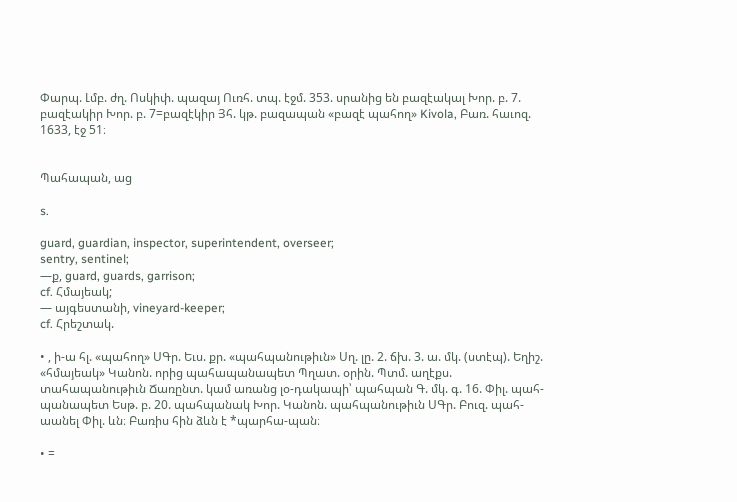Փարպ. Լմբ. ժղ. Ոսկիփ. պազայ Ուռհ. տպ. էջմ. 353. սրանից են բազէակալ Խոր. բ. 7. բազէակիր Խոր. բ. 7=բազէկիր Յհ. կթ. բազապան «բազէ պահող» Kivola, Բառ. հաւոզ. 1633, էջ 51։


Պահապան, աց

s.

guard, guardian, inspector, superintendent, overseer;
sentry, sentinel;
—ք, guard, guards, garrison;
cf. Հմայեակ;
— այգեստանի, vineyard-keeper;
cf. Հրեշտակ.

• , ի-ա հլ. «պահող» ՍԳր. Եւս. քր. «պահպանութիւն» Սղ. լը. 2. ճխ. 3. ա. մկ. (ստէպ). Եղիշ. «հմայեակ» Կանոն. որից պահապանապետ Պղատ. օրին. Պտմ. աղէքս. տահապանութիւն Ճառընտ. կամ առանց լօ-դակապի՝ պահպան Գ. մկ. գ. 16. Փիլ. պահ-պանապետ Եսթ. բ. 20. պահպանակ Խոր. Կանոն. պահպանութիւն ՍԳր. Բուզ. պահ-աանել Փիլ. ևն։ Բառիս հին ձևն է *պարհա-պան։

• =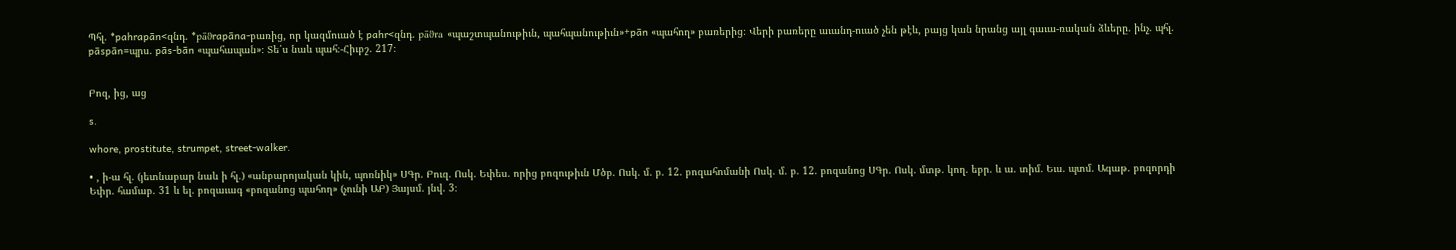Պհլ. *pahrapān<զնդ. *pāϑrapāna-բառից, որ կազմուած է pahr<զնդ. pāϑra «պաշտպանութիւն, պահպանութիւն»+pān «պահող» բառերից։ Վերի բառերը աւանդ-ուած չեն թէև, բայց կան նրանց այլ գաւա-ռական ձևերը. ինչ. պհլ. pāspān=պրս. pās-bān «պահապան»։ Տե՛ս նաև պահ։-Հիւբշ. 217։


Բոզ, ից, աց

s.

whore, prostitute, strumpet, street-walker.

• , ի-ա հլ. (յետնաբար նաև ի հլ.) «անբարոյական կին, պոռնիկ» ՍԳր. Բուզ. Ոսկ. Եփես. որից բոզութիւն Մծբ. Ոսկ. մ. բ. 12. բոզահոմանի Ոսկ. մ. բ. 12. բոզանոց ՍԳր. Ոսկ. մտթ. կող. եբր. և ա. տիմ. Եւս. պտմ. Ագաթ. բոզորդի Եփր. համաբ. 31 և ել. բոզաւագ «բոզանոց պահող» (չունի ԱԲ) Յայսմ. յնվ. 3։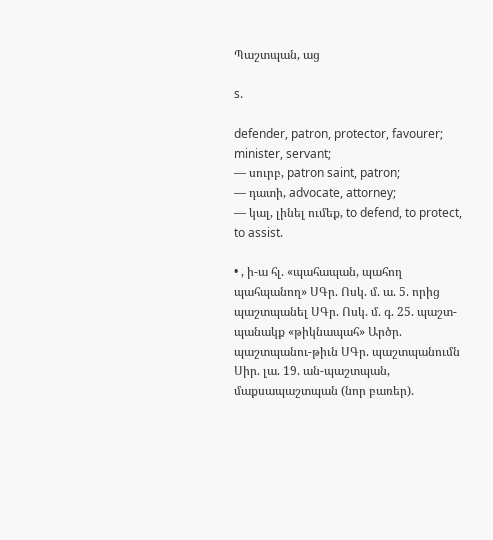Պաշտպան, աց

s.

defender, patron, protector, favourer;
minister, servant;
— սուրբ, patron saint, patron;
— դատի, advocate, attorney;
— կալ, լինել ումեք, to defend, to protect, to assist.

• , ի-ա հլ. «պահապան, պահող պահպանող» ՍԳր. Ոսկ. մ. ա. 5. որից պաշտպանել ՍԳր. Ոսկ. մ. գ. 25. պաշտ-պանակք «թիկնապահ» Արծր. պաշտպանու-թիւն ՍԳր. պաշտպանումն Սիր. լա. 19. ան-պաշտպան, մաքսապաշտպան (նոր բառեր).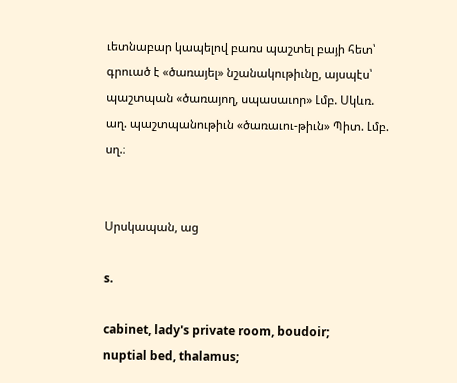ւետնաբար կապելով բառս պաշտել բայի հետ՝ գրուած է «ծառայել» նշանակութիւնը, այսպէս՝ պաշտպան «ծառայող, սպասաւոր» Լմբ. Սկևռ. աղ. պաշտպանութիւն «ծառաւու-թիւն» Պիտ. Լմբ. սղ.։


Սրսկապան, աց

s.

cabinet, lady's private room, boudoir;
nuptial bed, thalamus;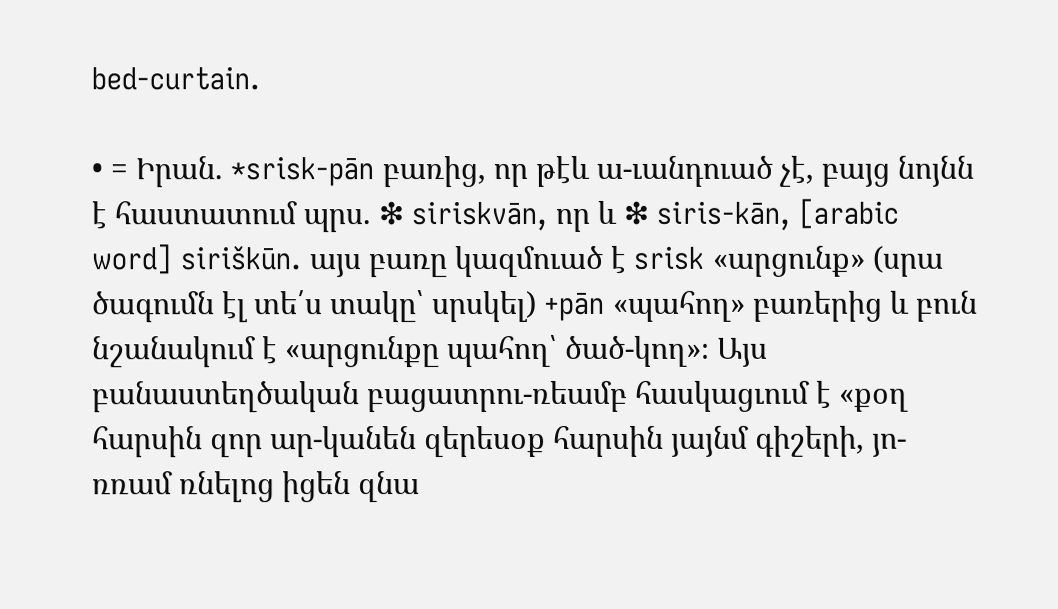bed-curtain.

• = Իրան. *srisk-pān բառից, որ թէև ա-ւանդուած չէ, բայց նոյնն է հաստատում պրս. ❇ siriskvān, որ և ❇ siris-kān, [arabic word] siriškūn. այս բառը կազմուած է srisk «արցունք» (սրա ծագումն էլ տե՛ս տակը՝ սրսկել) +pān «պահող» բառերից և բուն նշանակում է «արցունքը պահող՝ ծած-կող»։ Այս բանաստեղծական բացատրու-ռեամբ հասկացւում է «քօղ հարսին զոր ար-կանեն զերեսօք հարսին յայնմ գիշերի, յո-ռռամ ռնելոց իցեն զնա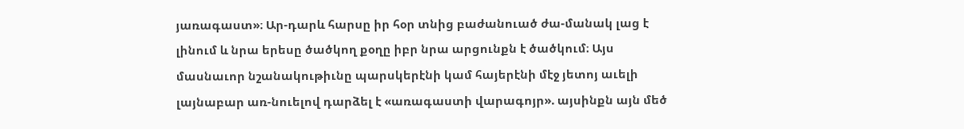յառագաստ»։ Ար-դարև հարսը իր հօր տնից բաժանուած ժա-մանակ լաց է լինում և նրա երեսը ծածկող քօղը իբր նրա արցունքն է ծածկում։ Այս մասնաւոր նշանակութիւնը պարսկերէնի կամ հայերէնի մէջ յետոյ աւելի լայնաբար առ-նուելով դարձել է «առագաստի վարագոյր». այսինքն այն մեծ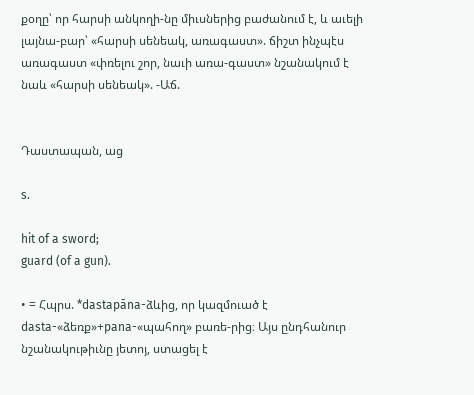քօղը՝ որ հարսի անկողի-նը միւսներից բաժանում է, և աւելի լայնա-բար՝ «հարսի սենեակ, առագաստ». ճիշտ ինչպէս առագաստ «փռելու շոր, նաւի առա-գաստ» նշանակում է նաև «հարսի սենեակ». -Աճ.


Դաստապան, աց

s.

hit of a sword;
guard (of a gun).

• = Հպրս. *dastapāna-ձևից, որ կազմուած է dasta-«ձեռք»+pana-«պահող» բառե-րից։ Այս ընդհանուր նշանակութիւնը յետոյ, ստացել է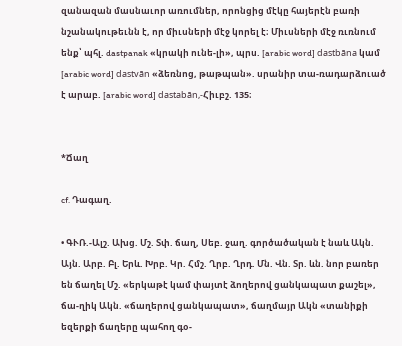զանազան մասնաւոր առումներ, որոնցից մէկը հայերէն բառի նշանակութեւնն է, որ միւսների մէջ կորել է։ Միւսների մէջ ռւռնում ենք՝ պհլ. dastpanak «կրակի ունե-լի», պրս. [arabic word] dastbāna կամ [arabic word] dastvān «ձեռնոց, թաթպան». սրանիր տա-ռադարձուած է արաբ. [arabic word] dastabān,-Հիւբշ. 135։


*Ճաղ

cf. Դագաղ.

• ԳՒՌ.-Ալշ. Ախց. Մշ. Տփ. ճաղ, Սեբ. ջաղ. գործածական է նաև Ակն. Այն. Արբ. Բլ. Երև. Խրբ. Կր. Հմշ. Ղրբ. Ղրդ. Մն. Վն. Տր. ևն. նոր բառեր են ճաղել Մշ. «երկաթէ կամ փայտէ ձողերով ցանկապատ քաշել», ճա-ղիկ Ակն. «ճաղերով ցանկապատ», ճաղմայր Ակն «տանիքի եզերքի ճաղերը պահող գօ-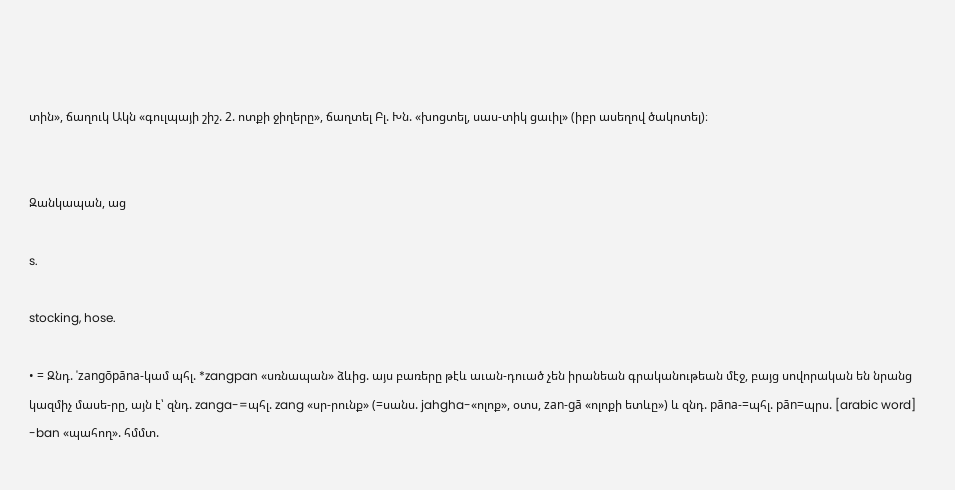տին», ճաղուկ Ակն «գուլպայի շիշ. 2. ոտքի ջիղերը», ճաղտել Բլ. Խն. «խոցտել, սաս-տիկ ցաւիլ» (իբր ասեղով ծակոտել)։


Զանկապան, աց

s.

stocking, hose.

• = Զնդ. 'zangōpāna-կամ պհլ. *zangpan «սռնապան» ձևից. այս բառերը թէև աւան-դուած չեն իրանեան գրականութեան մէջ, բայց սովորական են նրանց կազմիչ մասե-րը, այն է՝ զնդ. zanga-=պհլ. zang «սր-րունք» (=սանս. jahgha-«ոլոք», օտս, zan-gā «ոլոքի ետևը») և զնդ. pāna-=պհլ. pān=պրս. [arabic word] -ban «պահող». հմմտ.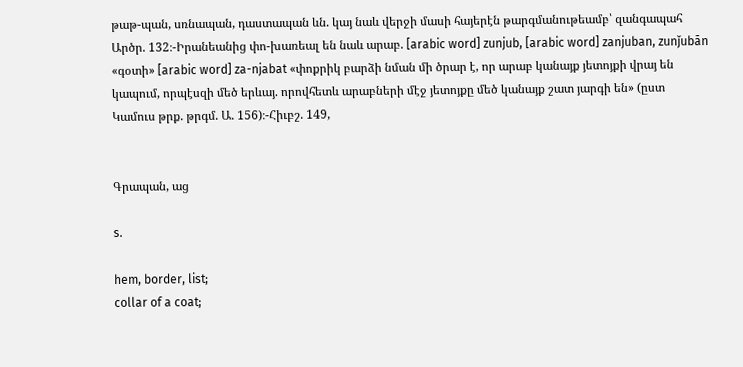թաթ-պան, սռնապան, դաստապան ևն. կայ նաև վերջի մասի հայերէն թարգմանութեամբ՝ զանգապահ Արծր. 132։-Իրանեանից փո-խառեալ են նաև արաբ. [arabic word] zunjub, [arabic word] zanjuban, zunǰubān «գօտի» [arabic word] za-njabat «փոքրիկ բարձի նման մի ծրար է, որ արաբ կանայք յետոյքի վրայ են կապում, որպէսզի մեծ երևայ. որովհետև արաբների մէջ յետոյքը մեծ կանայք շատ յարգի են» (ըստ Կամուս թրք. թրգմ. Ա. 156)։-Հիւբշ. 149,


Գրապան, աց

s.

hem, border, list;
collar of a coat;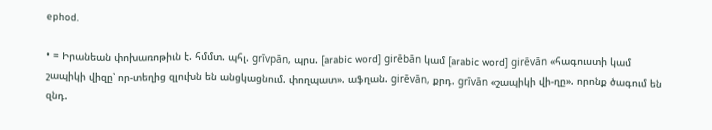ephod.

• = Իրանեան փոխառոթիւն է. հմմտ. պհլ. grīvpān, պրս. [arabic word] girēbān կամ [arabic word] girēvān «հագուստի կամ շապիկի վիզը՝ որ-տեղից զլուխն են անցկացնում. փողպատ». աֆղան. girēvān, քրդ. grīvān «շապիկի վի-ղը». որոնք ծագում են զնդ.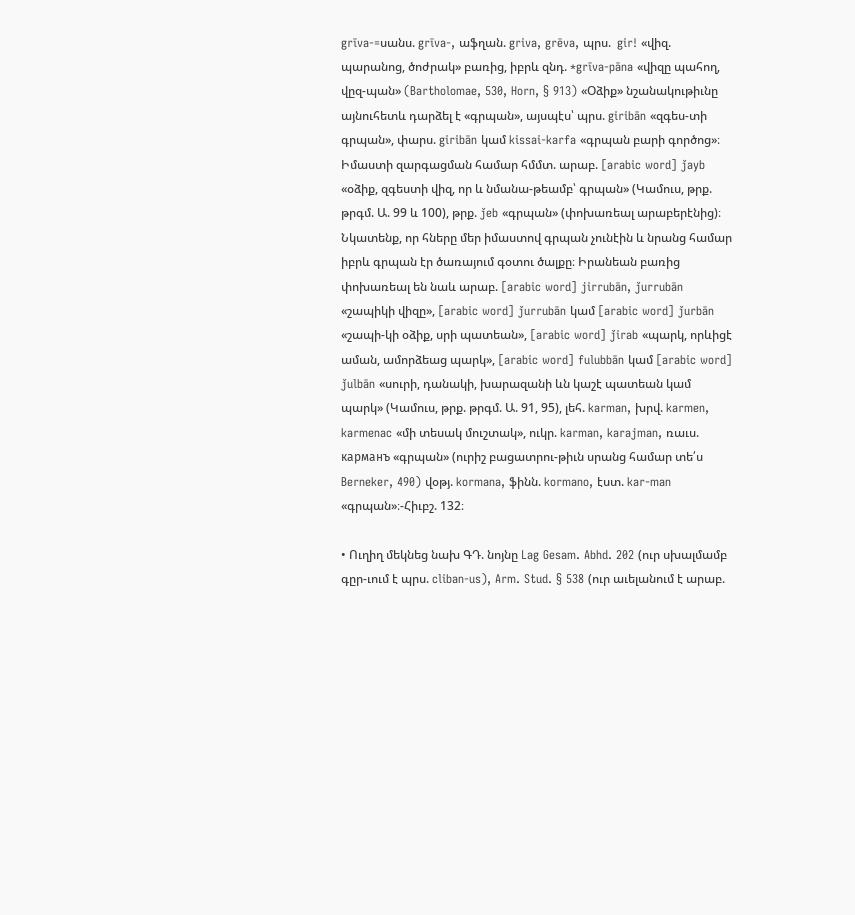grīva-=սանս. grīva-, աֆղան. griva, grēva, պրս.  gir! «վիզ. պարանոց, ծոժրակ» բառից, իբրև զնդ. *grīva-pāna «վիզը պահող, վըզ-պան» (Bartholomae, 530, Horn, § 913) «Օձիք» նշանակութիւնը այնուհետև դարձել է «գրպան», այսպէս՝ պրս. giribān «զգես-տի գրպան», փարս. giribān կամ kissai-karfa «գրպան բարի գործոց»։ Իմաստի զարգացման համար հմմտ. արաբ. [arabic word] ǰayb «օձիք, զգեստի վիզ, որ և նմանա-թեամբ՝ գրպան» (Կամուս, թրք. թրգմ. Ա. 99 և 100), թրք. ǰeb «գրպան» (փոխառեալ արաբերէնից)։ Նկատենք, որ հները մեր իմաստով գրպան չունէին և նրանց համար իբրև գրպան էր ծառայում գօտու ծալքը։ Իրանեան բառից փոխառեալ են նաև արաբ. [arabic word] jirrubān, ǰurrubān «շապիկի վիզը», [arabic word] ǰurrubān կամ [arabic word] ǰurbān «շապի-կի օձիք, սրի պատեան», [arabic word] ǰirab «պարկ, որևիցէ աման, ամորձեաց պարկ», [arabic word] fulubbān կամ [arabic word] ǰulbān «սուրի, դանակի, խարազանի ևն կաշէ պատեան կամ պարկ» (Կամուս, թրք. թրգմ. Ա. 91, 95), լեհ. karman, խրվ. karmen, karmenac «մի տեսակ մուշտակ», ուկր. karman, karajman, ռաւս. карманъ «գրպան» (ուրիշ բացատրու-թիւն սրանց համար տե՛ս Berneker, 490) վօթյ. kormana, ֆինն. kormano, էստ. kar-man «գրպան»։-Հիւբշ. 132։

• Ուղիղ մեկնեց նախ ԳԴ. նոյնը Lag Gesam. Abhd. 202 (ուր սխալմամբ գըր-ւում է պրս. cliban-us), Arm. Stud. § 538 (ուր աւելանում է արաբ.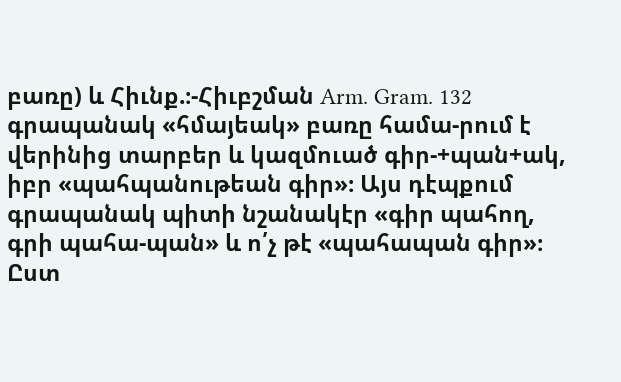բառը) և Հիւնք.։-Հիւբշման Arm. Gram. 132 գրապանակ «հմայեակ» բառը համա-րում է վերինից տարբեր և կազմուած գիր-+պան+ակ, իբր «պահպանութեան գիր»։ Այս դէպքում գրապանակ պիտի նշանակէր «գիր պահող, գրի պահա-պան» և ո՛չ թէ «պահապան գիր»։ Ըստ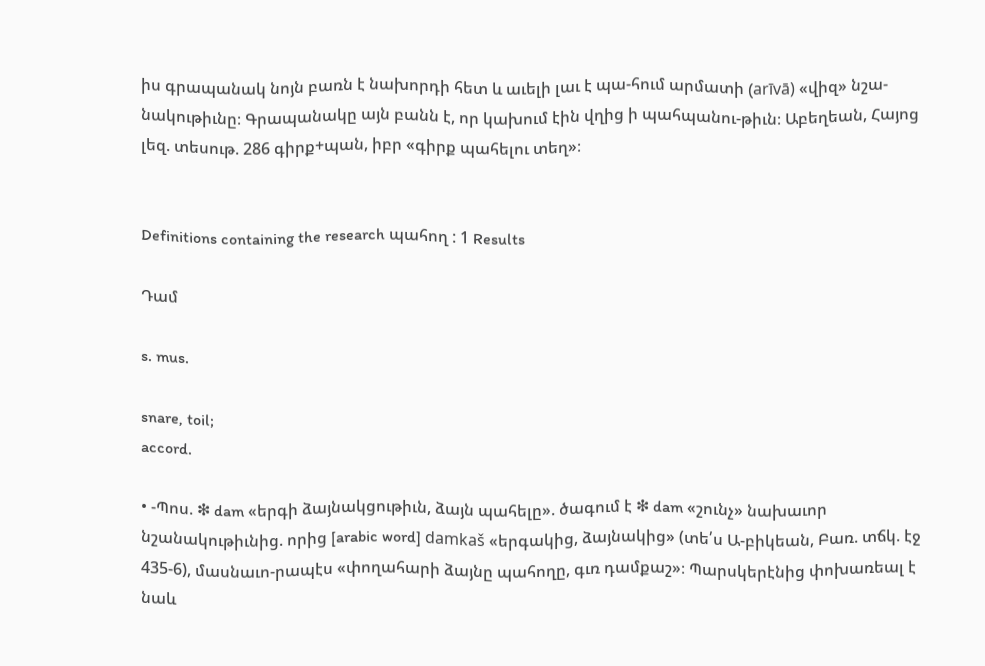իս գրապանակ նոյն բառն է նախորդի հետ և աւելի լաւ է պա-հում արմատի (arīvā) «վիզ» նշա-նակութիւնը։ Գրապանակը այն բանն է, որ կախում էին վղից ի պահպանու-թիւն։ Աբեղեան, Հայոց լեզ. տեսութ. 286 գիրք+պան, իբր «գիրք պահելու տեղ»։


Definitions containing the research պահող : 1 Results

Դամ

s. mus.

snare, toil;
accord.

• -Պոս. ❇ dam «երգի ձայնակցութիւն, ձայն պահելը». ծագում է ❇ dam «շունչ» նախաւոր նշանակութիւնից. որից [arabic word] damkaš «երգակից, ձայնակից» (տե՛ս Ա-բիկեան, Բառ. տճկ. էջ 435-6), մասնաւո-րապէս «փողահարի ձայնը պահողը, գւռ դամքաշ»։ Պարսկերէնից փոխառեալ է նաև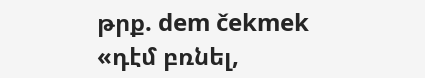թրք. dem čekmek «դէմ բռնել,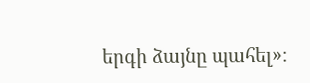երգի ձայնը պահել»։